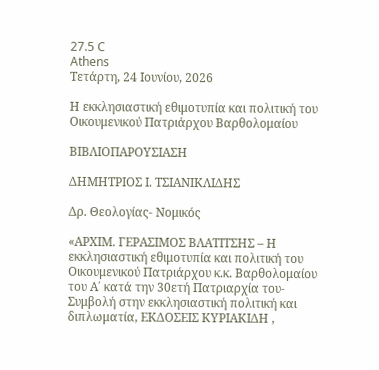27.5 C
Athens
Τετάρτη, 24 Ιουνίου, 2026

Η εκκλησιαστική εθιμοτυπία και πολιτική του Οικουμενικού Πατριάρχου Βαρθολομαίου

ΒΙΒΛΙΟΠΑΡΟΥΣΙΑΣΗ

ΔΗΜΗΤΡΙΟΣ Ι. ΤΣΙΑΝΙΚΛΙΔΗΣ

Δρ. Θεολογίας- Νομικός

«ΑΡΧΙΜ. ΓΕΡΑΣΙΜΟΣ ΒΛΑΤΙΤΣΗΣ – Η εκκλησιαστική εθιμοτυπία και πολιτική του Οικουμενικού Πατριάρχου κ.κ. Βαρθολομαίου του Α΄ κατά την 30ετή Πατριαρχία του- Συμβολή στην εκκλησιαστική πολιτική και διπλωματία, ΕΚΔΟΣΕΙΣ ΚΥΡΙΑΚΙΔΗ ,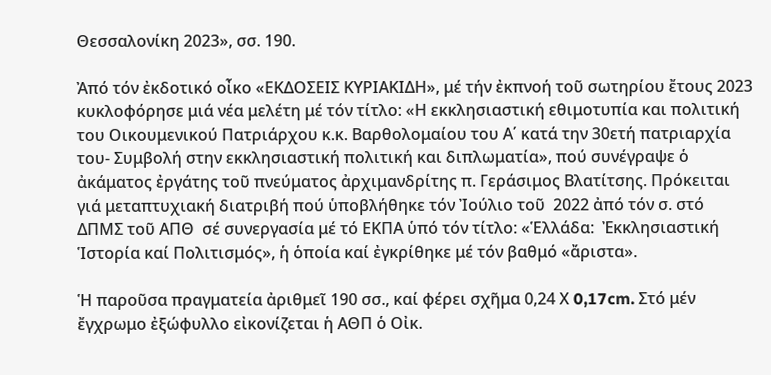Θεσσαλονίκη 2023», σσ. 190.

Ἀπό τόν ἐκδοτικό οἶκο «ΕΚΔΟΣΕΙΣ ΚΥΡΙΑΚΙΔΗ», μέ τήν ἐκπνοή τοῦ σωτηρίου ἔτους 2023 κυκλοφόρησε μιά νέα μελέτη μέ τόν τίτλο: «Η εκκλησιαστική εθιμοτυπία και πολιτική του Οικουμενικού Πατριάρχου κ.κ. Βαρθολομαίου του Α΄ κατά την 30ετή πατριαρχία του- Συμβολή στην εκκλησιαστική πολιτική και διπλωματία», πού συνέγραψε ὁ ἀκάματος ἐργάτης τοῦ πνεύματος ἀρχιμανδρίτης π. Γεράσιμος Βλατίτσης. Πρόκειται γιά μεταπτυχιακή διατριβή πού ὑποβλήθηκε τόν Ἰούλιο τοῦ  2022 ἀπό τόν σ. στό ΔΠΜΣ τοῦ ΑΠΘ  σέ συνεργασία μέ τό ΕΚΠΑ ὑπό τόν τίτλο: «Ἑλλάδα:  Ἐκκλησιαστική  Ἱστορία καί Πολιτισμός», ἡ ὁποία καί ἐγκρίθηκε μέ τόν βαθμό «ἄριστα».

Ἡ παροῦσα πραγματεία ἀριθμεῖ 190 σσ., καί φέρει σχῆμα 0,24 Χ 0,17cm. Στό μέν ἔγχρωμο ἐξώφυλλο εἰκονίζεται ἡ ΑΘΠ ὁ Οἰκ.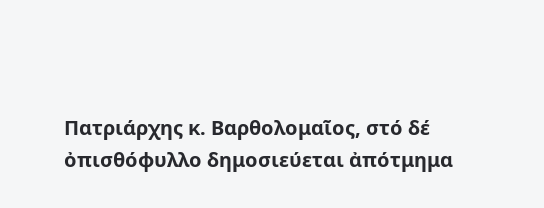Πατριάρχης κ. Βαρθολομαῖος, στό δέ ὀπισθόφυλλο δημοσιεύεται ἀπότμημα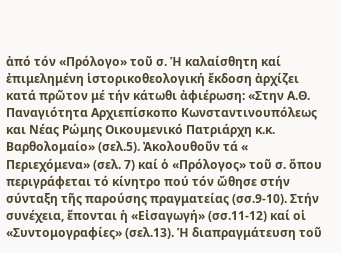ἀπό τόν «Πρόλογο» τοῦ σ. Ἡ καλαίσθητη καί ἐπιμελημένη ἱστορικοθεολογική ἔκδοση ἀρχίζει κατά πρῶτον μέ τήν κάτωθι ἀφιέρωση: «Στην Α.Θ. Παναγιότητα Αρχιεπίσκοπο Κωνσταντινουπόλεως και Νέας Ρώμης Οικουμενικό Πατριάρχη κ.κ. Βαρθολομαίο» (σελ.5). Ἀκολουθοῦν τά « Περιεχόμενα» (σελ. 7) καί ὁ «Πρόλογος» τοῦ σ. ὅπου περιγράφεται τό κίνητρο πού τόν ὤθησε στήν σύνταξη τῆς παρούσης πραγματείας (σσ.9-10). Στήν συνέχεια, ἕπονται ἡ «Εἰσαγωγή» (σσ.11-12) καί οἱ «Συντομογραφίες» (σελ.13). Ἡ διαπραγμάτευση τοῦ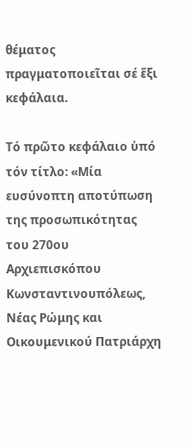θέματος πραγματοποιεῖται σέ ἕξι κεφάλαια.

Τό πρῶτο κεφάλαιο ὑπό τόν τίτλο: «Μία ευσύνοπτη αποτύπωση της προσωπικότητας του 270ου Αρχιεπισκόπου Κωνσταντινουπόλεως, Νέας Ρώμης και Οικουμενικού Πατριάρχη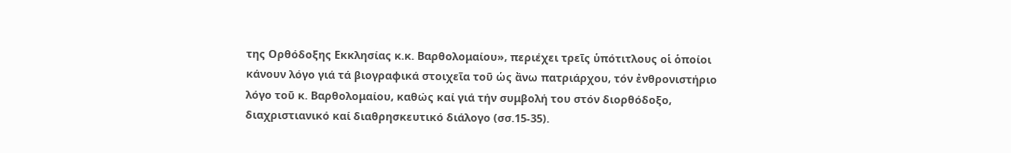της Ορθόδοξης Εκκλησίας κ.κ. Βαρθολομαίου», περιέχει τρεῖς ὑπότιτλους οἱ ὁποίοι κάνουν λόγο γιά τά βιογραφικά στοιχεῖα τοῦ ὡς ἄνω πατριάρχου, τόν ἐνθρονιστήριο λόγο τοῦ κ. Βαρθολομαίου, καθώς καί γιά τήν συμβολή του στόν διορθόδοξο, διαχριστιανικό καί διαθρησκευτικό διάλογο (σσ.15-35).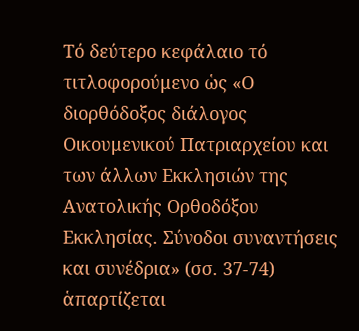Τό δεύτερο κεφάλαιο τό τιτλοφορούμενο ὡς «Ο διορθόδοξος διάλογος Οικουμενικού Πατριαρχείου και των άλλων Εκκλησιών της Ανατολικής Ορθοδόξου Εκκλησίας. Σύνοδοι συναντήσεις και συνέδρια» (σσ. 37-74) ἁπαρτίζεται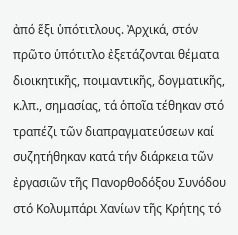ἀπό ἕξι ὑπότιτλους. Ἀρχικά, στόν πρῶτο ὑπότιτλο ἐξετάζονται θέματα διοικητικῆς, ποιμαντικῆς, δογματικῆς, κ.λπ., σημασίας, τά ὁποῖα τέθηκαν στό τραπέζι τῶν διαπραγματεύσεων καί συζητήθηκαν κατά τήν διάρκεια τῶν ἐργασιῶν τῆς Πανορθοδόξου Συνόδου στό Κολυμπάρι Χανίων τῆς Κρήτης τό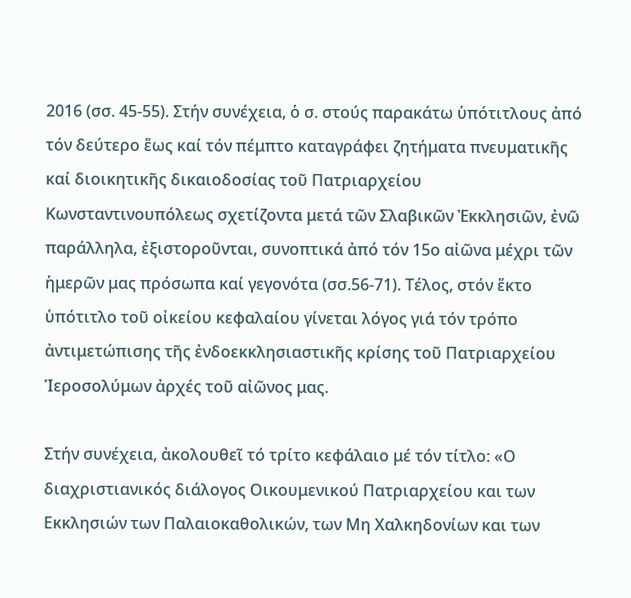2016 (σσ. 45-55). Στήν συνέχεια, ὁ σ. στούς παρακάτω ὑπότιτλους ἀπό τόν δεύτερο ἕως καί τόν πέμπτο καταγράφει ζητήματα πνευματικῆς καί διοικητικῆς δικαιοδοσίας τοῦ Πατριαρχείου Κωνσταντινουπόλεως σχετίζοντα μετά τῶν Σλαβικῶν Ἐκκλησιῶν, ἐνῶ παράλληλα, ἐξιστοροῦνται, συνοπτικά ἀπό τόν 15ο αἰῶνα μέχρι τῶν ἡμερῶν μας πρόσωπα καί γεγονότα (σσ.56-71). Τέλος, στόν ἕκτο ὑπότιτλο τοῦ οἰκείου κεφαλαίου γίνεται λόγος γιά τόν τρόπο ἀντιμετώπισης τῆς ἐνδοεκκλησιαστικῆς κρίσης τοῦ Πατριαρχείου Ἱεροσολύμων ἀρχές τοῦ αἰῶνος μας.

Στήν συνέχεια, ἀκολουθεῖ τό τρίτο κεφάλαιο μέ τόν τίτλο: «Ο διαχριστιανικός διάλογος Οικουμενικού Πατριαρχείου και των Εκκλησιών των Παλαιοκαθολικών, των Μη Χαλκηδονίων και των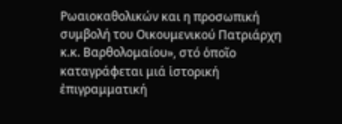Ρωαιοκαθολικών και η προσωπική συμβολή του Οικουμενικού Πατριάρχη κ.κ. Βαρθολομαίου», στό ὁποῖο καταγράφεται μιά ἱστορική ἐπιγραμματική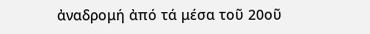ἀναδρομή ἀπό τά μέσα τοῦ 20οῦ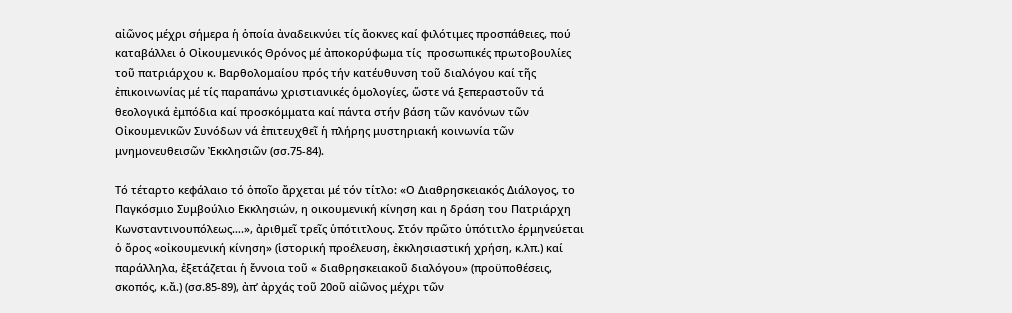αἰῶνος μέχρι σήμερα ἡ ὁποία ἀναδεικνύει τίς ἄοκνες καί φιλότιμες προσπάθειες, πού καταβάλλει ὁ Οἰκουμενικός Θρόνος μέ ἀποκορύφωμα τίς  προσωπικές πρωτοβουλίες τοῦ πατριάρχου κ. Βαρθολομαίου πρός τήν κατέυθυνση τοῦ διαλόγου καί τῆς ἐπικοινωνίας μέ τίς παραπάνω χριστιανικές ὁμολογίες, ὥστε νά ξεπεραστοῦν τά θεολογικά ἐμπόδια καί προσκόμματα καί πάντα στήν βάση τῶν κανόνων τῶν Οἰκουμενικῶν Συνόδων νά ἐπιτευχθεῖ ἡ πλήρης μυστηριακή κοινωνία τῶν μνημονευθεισῶν Ἐκκλησιῶν (σσ.75-84).

Τό τέταρτο κεφάλαιο τό ὁποῖο ἄρχεται μέ τόν τίτλο: «Ο Διαθρησκειακός Διάλογος, το Παγκόσμιο Συμβούλιο Εκκλησιών, η οικουμενική κίνηση και η δράση του Πατριάρχη Κωνσταντινουπόλεως….», ἀριθμεῖ τρεῖς ὑπότιτλους. Στόν πρῶτο ὑπότιτλο ἑρμηνεύεται ὁ ὅρος «οἰκουμενική κίνηση» (ἱστορική προέλευση, ἐκκλησιαστική χρήση, κ.λπ.) καί παράλληλα, ἐξετάζεται ἡ ἔννοια τοῦ « διαθρησκειακοῦ διαλόγου» (προϋποθέσεις, σκοπός, κ.ἄ.) (σσ.85-89), ἀπ’ ἀρχάς τοῦ 20οῦ αἰῶνος μέχρι τῶν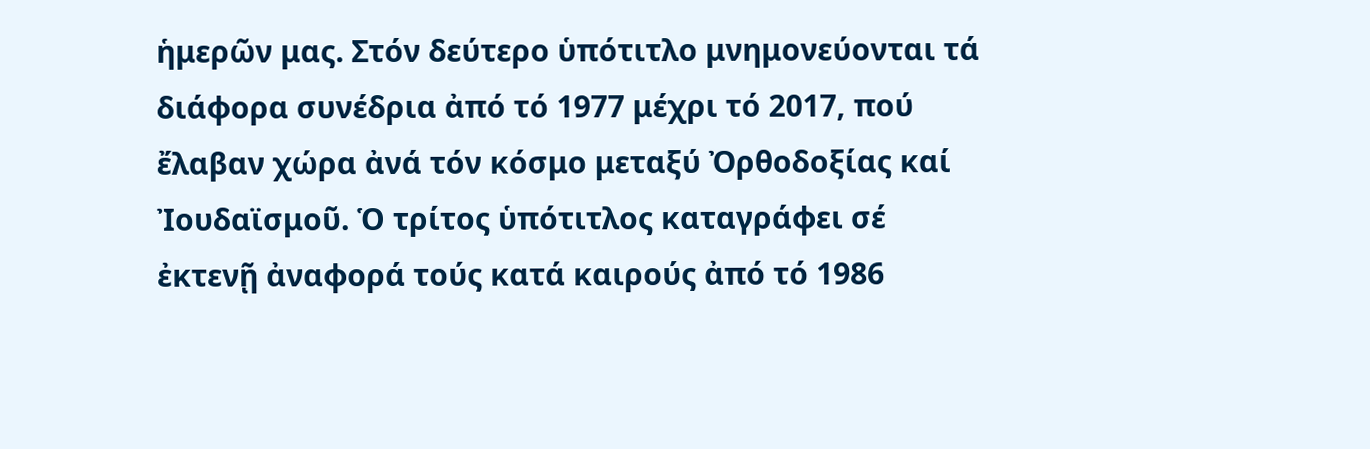ἡμερῶν μας. Στόν δεύτερο ὑπότιτλο μνημονεύονται τά διάφορα συνέδρια ἀπό τό 1977 μέχρι τό 2017, πού ἔλαβαν χώρα ἀνά τόν κόσμο μεταξύ Ὀρθοδοξίας καί Ἰουδαϊσμοῦ. Ὁ τρίτος ὑπότιτλος καταγράφει σέ ἐκτενῇ ἀναφορά τούς κατά καιρούς ἀπό τό 1986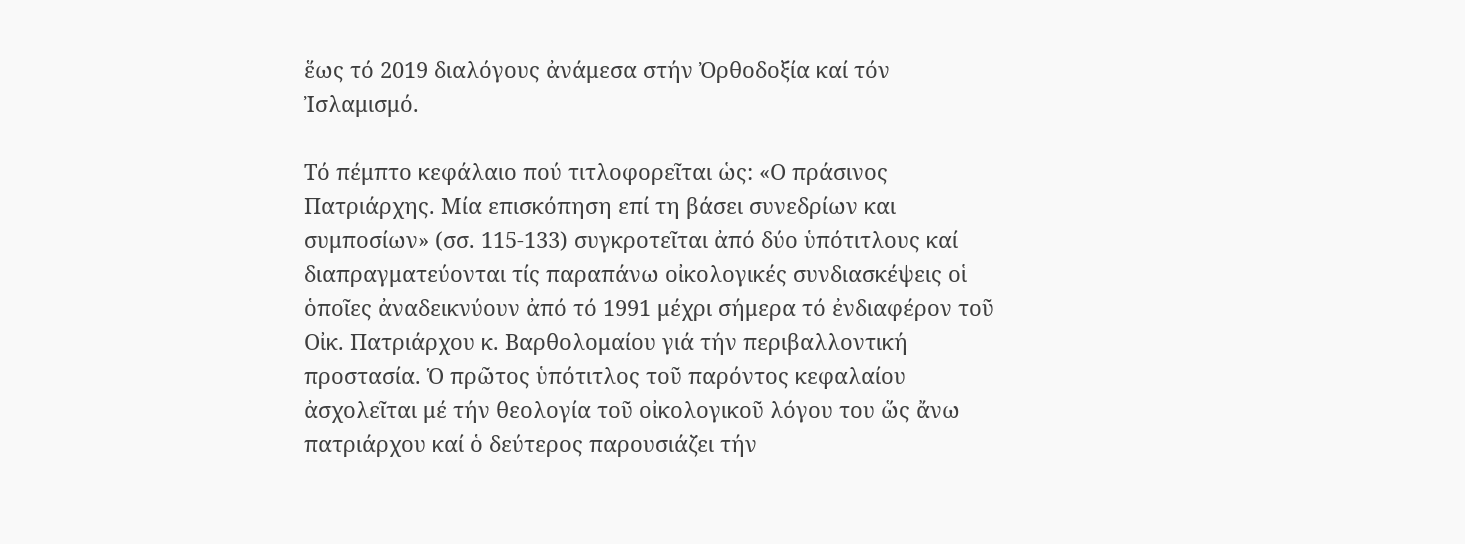ἕως τό 2019 διαλόγους ἀνάμεσα στήν Ὀρθοδοξία καί τόν Ἰσλαμισμό.

Τό πέμπτο κεφάλαιο πού τιτλοφορεῖται ὡς: «Ο πράσινος Πατριάρχης. Μία επισκόπηση επί τη βάσει συνεδρίων και συμποσίων» (σσ. 115-133) συγκροτεῖται ἀπό δύο ὑπότιτλους καί διαπραγματεύονται τίς παραπάνω οἰκολογικές συνδιασκέψεις οἱ ὁποῖες ἀναδεικνύουν ἀπό τό 1991 μέχρι σήμερα τό ἐνδιαφέρον τοῦ Οἰκ. Πατριάρχου κ. Βαρθολομαίου γιά τήν περιβαλλοντική προστασία. Ὁ πρῶτος ὑπότιτλος τοῦ παρόντος κεφαλαίου ἀσχολεῖται μέ τήν θεολογία τοῦ οἰκολογικοῦ λόγου του ὥς ἄνω πατριάρχου καί ὁ δεύτερος παρουσιάζει τήν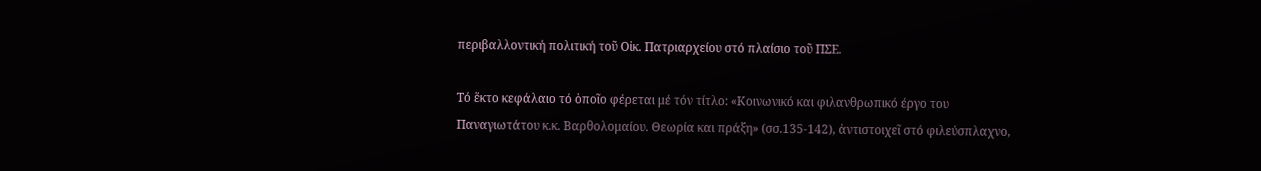περιβαλλοντική πολιτική τοῦ Οἰκ. Πατριαρχείου στό πλαίσιο τοῦ ΠΣΕ.

Τό ἕκτο κεφάλαιο τό ὁποῖο φέρεται μέ τόν τίτλο: «Κοινωνικό και φιλανθρωπικό έργο του Παναγιωτάτου κ.κ. Βαρθολομαίου. Θεωρία και πράξη» (σσ.135-142), ἀντιστοιχεῖ στό φιλεύσπλαχνο,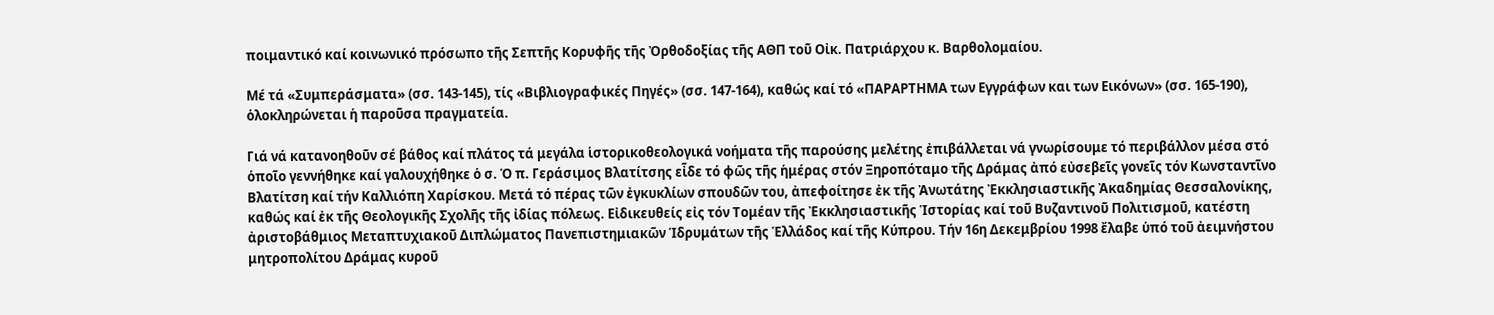ποιμαντικό καί κοινωνικό πρόσωπο τῆς Σεπτῆς Κορυφῆς τῆς Ὀρθοδοξίας τῆς ΑΘΠ τοῦ Οἰκ. Πατριάρχου κ. Βαρθολομαίου.

Μέ τά «Συμπεράσματα» (σσ. 143-145), τίς «Βιβλιογραφικές Πηγές» (σσ. 147-164), καθώς καί τό «ΠΑΡΑΡΤΗΜΑ των Εγγράφων και των Εικόνων» (σσ. 165-190), ὁλοκληρώνεται ἡ παροῦσα πραγματεία.

Γιά νά κατανοηθοῦν σέ βάθος καί πλάτος τά μεγάλα ἱστορικοθεολογικά νοήματα τῆς παρούσης μελέτης ἐπιβάλλεται νά γνωρίσουμε τό περιβάλλον μέσα στό ὁποῖο γεννήθηκε καί γαλουχήθηκε ὁ σ. Ὁ π. Γεράσιμος Βλατίτσης εἶδε τό φῶς τῆς ἡμέρας στόν Ξηροπόταμο τῆς Δράμας ἀπό εὐσεβεῖς γονεῖς τόν Κωνσταντῖνο Βλατίτση καί τήν Καλλιόπη Χαρίσκου. Μετά τό πέρας τῶν ἐγκυκλίων σπουδῶν του, ἀπεφοίτησε ἐκ τῆς Ἀνωτάτης Ἐκκλησιαστικῆς Ἀκαδημίας Θεσσαλονίκης, καθώς καί ἐκ τῆς Θεολογικῆς Σχολῆς τῆς ἰδίας πόλεως. Εἰδικευθείς εἰς τόν Τομέαν τῆς Ἐκκλησιαστικῆς Ἱστορίας καί τοῦ Βυζαντινοῦ Πολιτισμοῦ, κατέστη ἀριστοβάθμιος Μεταπτυχιακοῦ Διπλώματος Πανεπιστημιακῶν Ἱδρυμάτων τῆς Ἑλλάδος καί τῆς Κύπρου. Τήν 16η Δεκεμβρίου 1998 ἔλαβε ὑπό τοῦ ἀειμνήστου μητροπολίτου Δράμας κυροῦ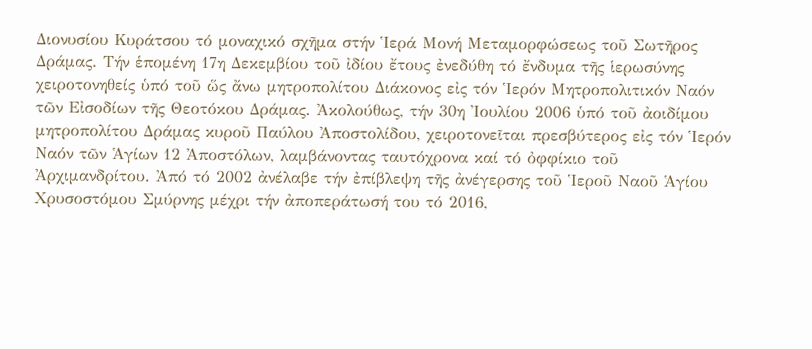Διονυσίου Κυράτσου τό μοναχικό σχῆμα στήν Ἱερά Μονή Μεταμορφώσεως τοῦ Σωτῆρος Δράμας. Τήν ἑπομένη 17η Δεκεμβίου τοῦ ἰδίου ἔτους ἐνεδύθη τό ἔνδυμα τῆς ἱερωσύνης χειροτονηθείς ὑπό τοῦ ὥς ἄνω μητροπολίτου Διάκονος εἰς τόν Ἱερόν Μητροπολιτικόν Ναόν τῶν Εἰσοδίων τῆς Θεοτόκου Δράμας. Ἀκολούθως, τήν 30η Ἰουλίου 2006 ὑπό τοῦ ἀοιδίμου μητροπολίτου Δράμας κυροῦ Παύλου Ἀποστολίδου, χειροτονεῖται πρεσβύτερος εἰς τόν Ἱερόν Ναόν τῶν Ἁγίων 12 Ἀποστόλων, λαμβάνοντας ταυτόχρονα καί τό ὀφφίκιο τοῦ Ἀρχιμανδρίτου. Ἀπό τό 2002 ἀνέλαβε τήν ἐπίβλεψη τῆς ἀνέγερσης τοῦ Ἱεροῦ Ναοῦ Ἁγίου Χρυσοστόμου Σμύρνης μέχρι τήν ἀποπεράτωσή του τό 2016,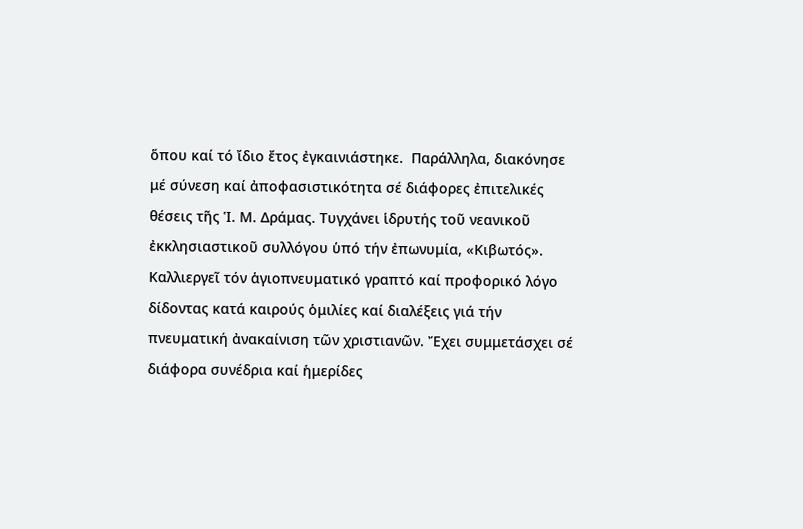ὅπου καί τό ἴδιο ἔτος ἐγκαινιάστηκε.  Παράλληλα, διακόνησε μέ σύνεση καί ἀποφασιστικότητα σέ διάφορες ἐπιτελικές θέσεις τῆς Ἱ. Μ. Δράμας. Τυγχάνει ἱδρυτής τοῦ νεανικοῦ ἐκκλησιαστικοῦ συλλόγου ὑπό τήν ἐπωνυμία, «Κιβωτός». Καλλιεργεῖ τόν ἁγιοπνευματικό γραπτό καί προφορικό λόγο δίδοντας κατά καιρούς ὁμιλίες καί διαλέξεις γιά τήν πνευματική ἀνακαίνιση τῶν χριστιανῶν. Ἔχει συμμετάσχει σέ διάφορα συνέδρια καί ἡμερίδες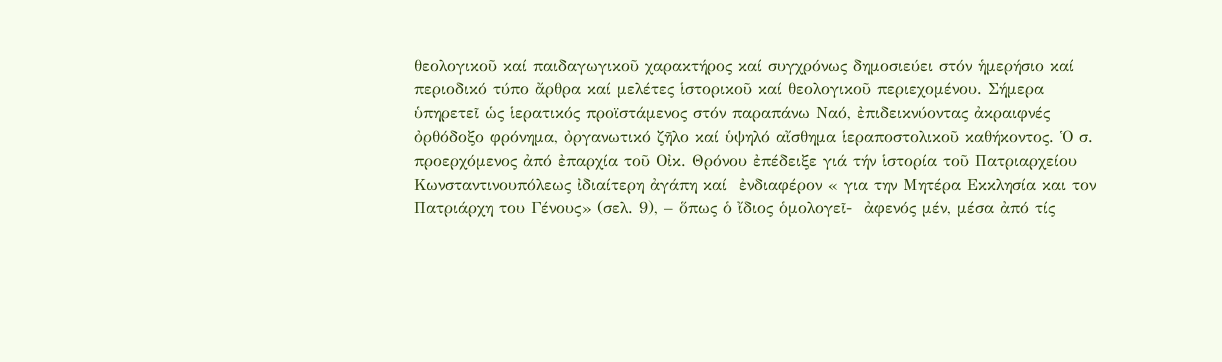θεολογικοῦ καί παιδαγωγικοῦ χαρακτήρος καί συγχρόνως δημοσιεύει στόν ἡμερήσιο καί περιοδικό τύπο ἄρθρα καί μελέτες ἱστορικοῦ καί θεολογικοῦ περιεχομένου. Σήμερα ὑπηρετεῖ ὡς ἱερατικός προϊστάμενος στόν παραπάνω Ναό, ἐπιδεικνύοντας ἀκραιφνές ὀρθόδοξο φρόνημα, ὀργανωτικό ζῆλο καί ὑψηλό αἴσθημα ἱεραποστολικοῦ καθήκοντος. Ὁ σ. προερχόμενος ἀπό ἐπαρχία τοῦ Οἰκ. Θρόνου ἐπέδειξε γιά τήν ἱστορία τοῦ Πατριαρχείου Κωνσταντινουπόλεως ἰδιαίτερη ἀγάπη καί  ἐνδιαφέρον « για την Μητέρα Εκκλησία και τον Πατριάρχη του Γένους» (σελ. 9), – ὅπως ὁ ἴδιος ὁμολογεῖ-  ἀφενός μέν, μέσα ἀπό τίς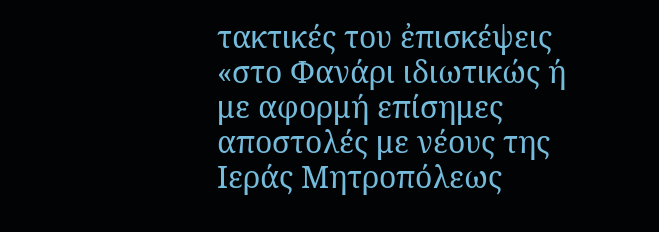τακτικές του ἐπισκέψεις «στο Φανάρι ιδιωτικώς ή με αφορμή επίσημες αποστολές με νέους της Ιεράς Μητροπόλεως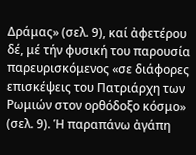Δράμας» (σελ. 9), καί ἀφετέρου δέ, μέ τήν φυσική του παρουσία παρευρισκόμενος «σε διάφορες επισκέψεις του Πατριάρχη των Ρωμιών στον ορθόδοξο κόσμο» (σελ. 9). Ἡ παραπάνω ἀγάπη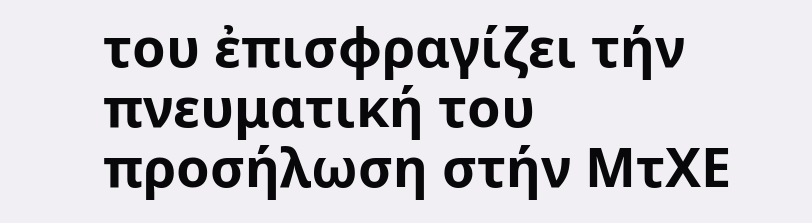του ἐπισφραγίζει τήν πνευματική του προσήλωση στήν ΜτΧΕ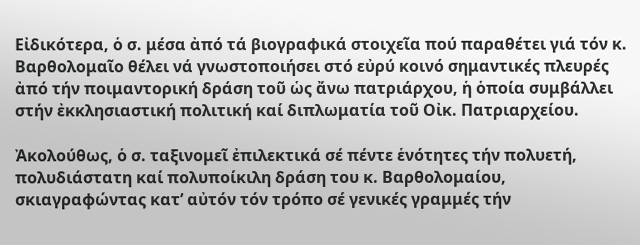Εἰδικότερα, ὁ σ. μέσα ἀπό τά βιογραφικά στοιχεῖα πού παραθέτει γιά τόν κ. Βαρθολομαῖο θέλει νά γνωστοποιήσει στό εὐρύ κοινό σημαντικές πλευρές ἀπό τήν ποιμαντορική δράση τοῦ ὡς ἄνω πατριάρχου, ἡ ὁποία συμβάλλει στήν ἐκκλησιαστική πολιτική καί διπλωματία τοῦ Οἰκ. Πατριαρχείου.

Ἀκολούθως, ὁ σ. ταξινομεῖ ἐπιλεκτικά σέ πέντε ἑνότητες τήν πολυετή, πολυδιάστατη καί πολυποίκιλη δράση του κ. Βαρθολομαίου, σκιαγραφώντας κατ’ αὐτόν τόν τρόπο σέ γενικές γραμμές τήν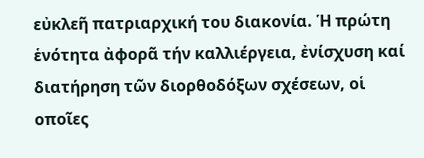εὐκλεῆ πατριαρχική του διακονία. Ἡ πρώτη ἑνότητα ἀφορᾶ τήν καλλιέργεια, ἐνίσχυση καί διατήρηση τῶν διορθοδόξων σχέσεων, οἱ οποῖες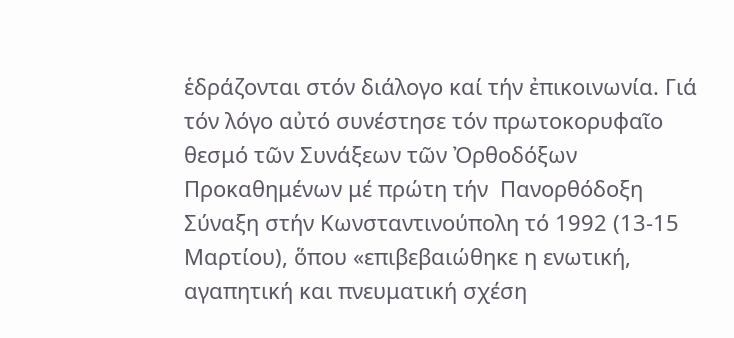ἑδράζονται στόν διάλογο καί τήν ἐπικοινωνία. Γιά τόν λόγο αὐτό συνέστησε τόν πρωτοκορυφαῖο θεσμό τῶν Συνάξεων τῶν Ὀρθοδόξων Προκαθημένων μέ πρώτη τήν  Πανορθόδοξη Σύναξη στήν Κωνσταντινούπολη τό 1992 (13-15 Μαρτίου), ὅπου «επιβεβαιώθηκε η ενωτική, αγαπητική και πνευματική σχέση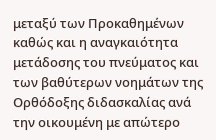μεταξύ των Προκαθημένων καθώς και η αναγκαιότητα μετάδοσης του πνεύματος και των βαθύτερων νοημάτων της Ορθόδοξης διδασκαλίας ανά την οικουμένη με απώτερο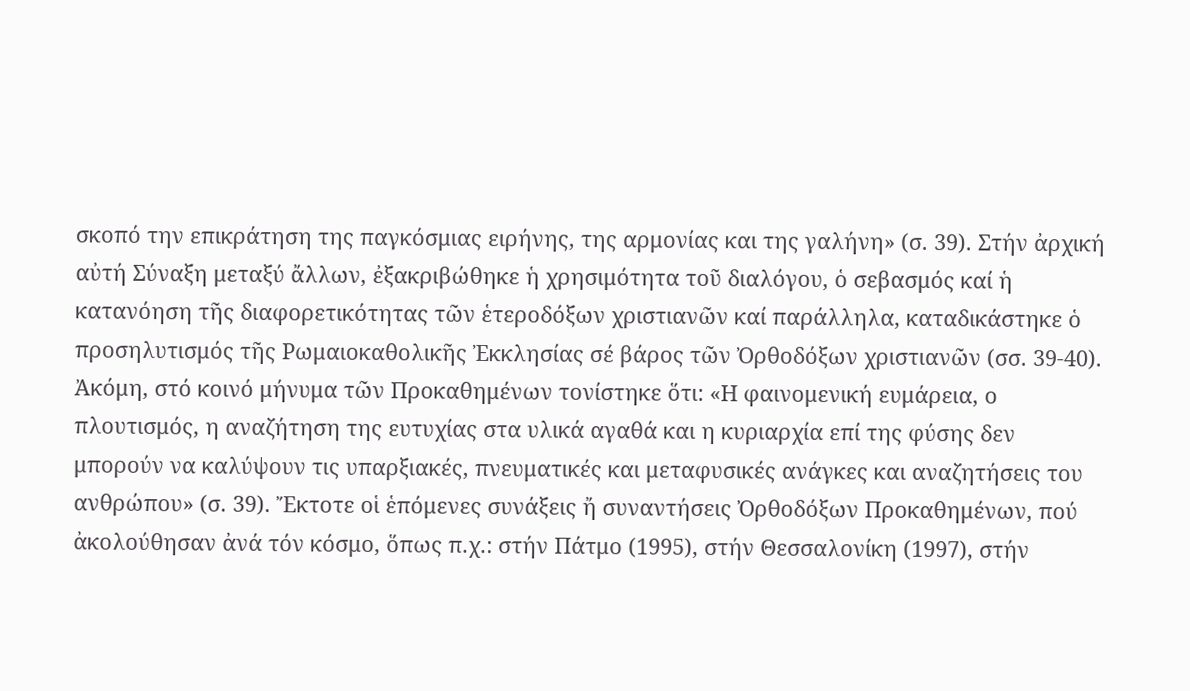σκοπό την επικράτηση της παγκόσμιας ειρήνης, της αρμονίας και της γαλήνη» (σ. 39). Στήν ἀρχική αὐτή Σύναξη μεταξύ ἄλλων, ἐξακριβώθηκε ἡ χρησιμότητα τοῦ διαλόγου, ὁ σεβασμός καί ἡ κατανόηση τῆς διαφορετικότητας τῶν ἑτεροδόξων χριστιανῶν καί παράλληλα, καταδικάστηκε ὁ προσηλυτισμός τῆς Ρωμαιοκαθολικῆς Ἐκκλησίας σέ βάρος τῶν Ὀρθοδόξων χριστιανῶν (σσ. 39-40). Ἀκόμη, στό κοινό μήνυμα τῶν Προκαθημένων τονίστηκε ὅτι: «Η φαινομενική ευμάρεια, ο πλουτισμός, η αναζήτηση της ευτυχίας στα υλικά αγαθά και η κυριαρχία επί της φύσης δεν μπορούν να καλύψουν τις υπαρξιακές, πνευματικές και μεταφυσικές ανάγκες και αναζητήσεις του ανθρώπου» (σ. 39). Ἔκτοτε οἱ ἑπόμενες συνάξεις ἤ συναντήσεις Ὀρθοδόξων Προκαθημένων, πού ἀκολούθησαν ἀνά τόν κόσμο, ὅπως π.χ.: στήν Πάτμο (1995), στήν Θεσσαλονίκη (1997), στήν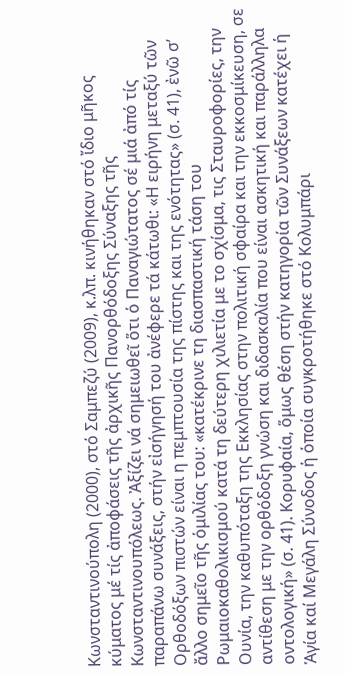Κωνσταντινούπολη (2000), στό Σαμπεζύ (2009), κ.λπ. κινήθηκαν στό ἴδιο μῆκος κύματος μέ τίς ἀποφάσεις τῆς ἀρχικῆς Πανορθόδοξης Σύναξης τῆς Κωνσταντινουπόλεως. Ἀξίζει νά σημειωθεῖ ὅτι ὁ Παναγιώτατος σέ μιά ἀπό τίς παραπάνω συνάξεις, στήν εἰσήγησή του ἀνέφερε τά κάτωθι: «Η ειρήνη μεταξύ τῶν Ορθοδόξων πιστών είναι η πεμπτουσία της πίστης και της ενότητας» (σ. 41), ἐνῶ σ’ ἄλλο σημεῖο τῆς ὁμιλίας του: «κατέκρινε τη διασπαστική τάση του Ρωμαιοκαθολικισμού κατά τη δεύτερη χιλιετία με το σχίσμα, τις Σταυροφορίες, την Ουνία, την καθυπόταξη της Εκκλησίας στην πολιτική σφαίρα και την εκκοσμίκευση, σε αντίθεση με την ορθόδοξη γνώση και διδασκαλία που είναι ασκητική και παράλληλα οντολογική» (σ. 41). Κορυφαία, ὅμως θέση στήν κατηγορία τῶν Συνάξεων κατέχει ἡ Ἁγία καί Μεγάλη Σύνοδος ἡ ὁποία συγκροτήθηκε στό Κολυμπάρι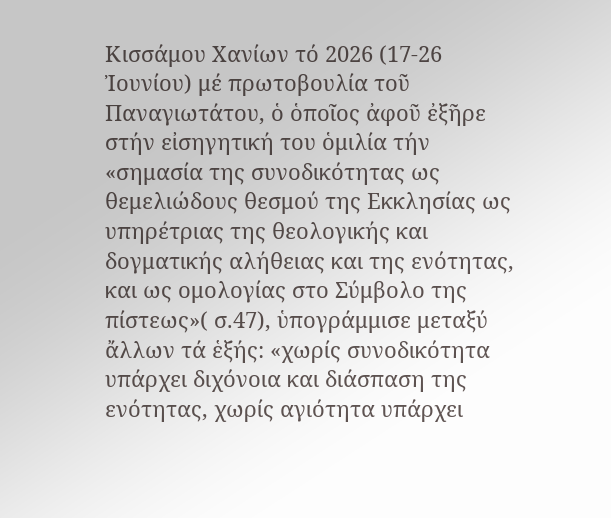Κισσάμου Χανίων τό 2026 (17-26 Ἰουνίου) μέ πρωτοβουλία τοῦ Παναγιωτάτου, ὁ ὁποῖος ἀφοῦ ἐξῆρε στήν εἰσηγητική του ὁμιλία τήν «σημασία της συνοδικότητας ως θεμελιώδους θεσμού της Εκκλησίας ως υπηρέτριας της θεολογικής και δογματικής αλήθειας και της ενότητας, και ως ομολογίας στο Σύμβολο της πίστεως»( σ.47), ὑπογράμμισε μεταξύ ἄλλων τά ἑξής: «χωρίς συνοδικότητα υπάρχει διχόνοια και διάσπαση της ενότητας, χωρίς αγιότητα υπάρχει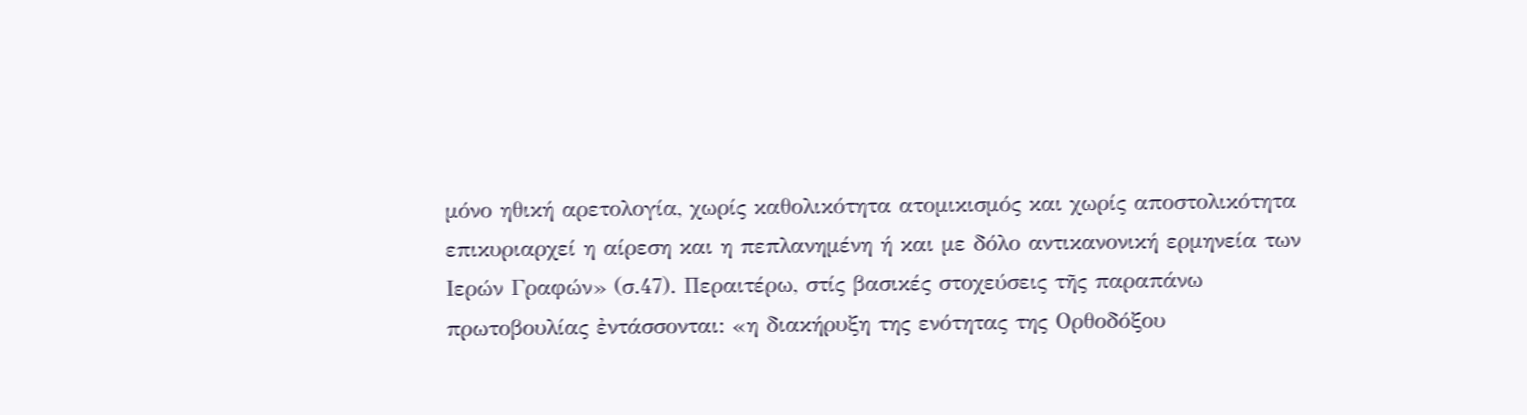μόνο ηθική αρετολογία, χωρίς καθολικότητα ατομικισμός και χωρίς αποστολικότητα επικυριαρχεί η αίρεση και η πεπλανημένη ή και με δόλο αντικανονική ερμηνεία των Ιερών Γραφών» (σ.47). Περαιτέρω, στίς βασικές στοχεύσεις τῆς παραπάνω πρωτοβουλίας ἐντάσσονται: «η διακήρυξη της ενότητας της Ορθοδόξου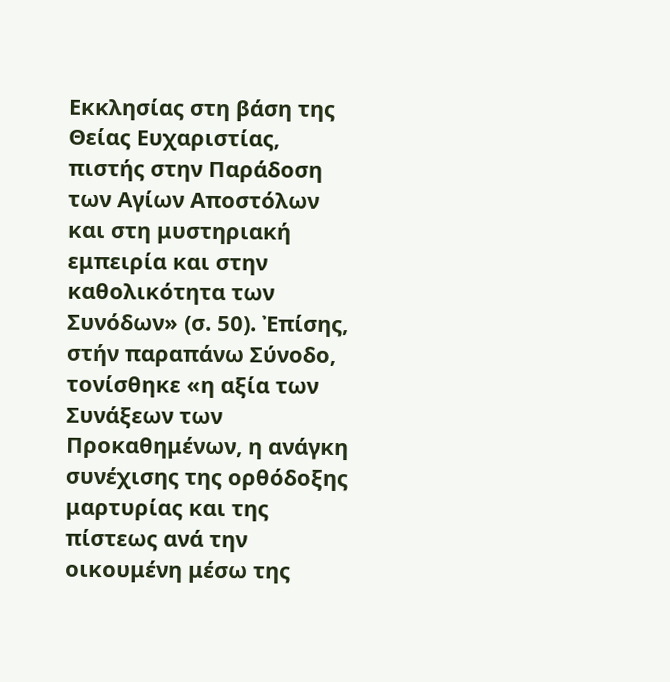Εκκλησίας στη βάση της Θείας Ευχαριστίας, πιστής στην Παράδοση των Αγίων Αποστόλων και στη μυστηριακή  εμπειρία και στην καθολικότητα των Συνόδων» (σ. 50). Ἐπίσης, στήν παραπάνω Σύνοδο, τονίσθηκε «η αξία των Συνάξεων των Προκαθημένων, η ανάγκη συνέχισης της ορθόδοξης μαρτυρίας και της πίστεως ανά την οικουμένη μέσω της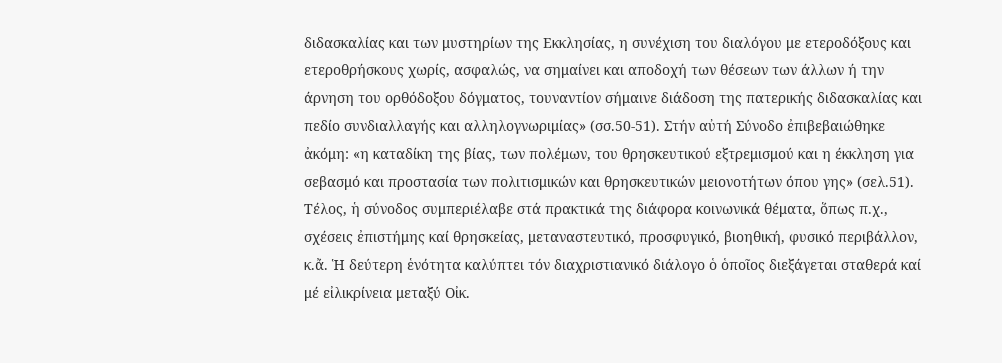διδασκαλίας και των μυστηρίων της Εκκλησίας, η συνέχιση του διαλόγου με ετεροδόξους και ετεροθρήσκους χωρίς, ασφαλώς, να σημαίνει και αποδοχή των θέσεων των άλλων ή την άρνηση του ορθόδοξου δόγματος, τουναντίον σήμαινε διάδοση της πατερικής διδασκαλίας και πεδίο συνδιαλλαγής και αλληλογνωριμίας» (σσ.50-51). Στήν αὐτή Σύνοδο ἐπιβεβαιώθηκε ἀκόμη: «η καταδίκη της βίας, των πολέμων, του θρησκευτικού εξτρεμισμού και η έκκληση για σεβασμό και προστασία των πολιτισμικών και θρησκευτικών μειονοτήτων όπου γης» (σελ.51). Τέλος, ἡ σύνοδος συμπεριέλαβε στά πρακτικά της διάφορα κοινωνικά θέματα, ὅπως π.χ., σχέσεις ἐπιστήμης καί θρησκείας, μεταναστευτικό, προσφυγικό, βιοηθική, φυσικό περιβάλλον, κ.ἄ. Ἡ δεύτερη ἑνότητα καλύπτει τόν διαχριστιανικό διάλογο ὁ ὁποῖος διεξάγεται σταθερά καί μέ εἰλικρίνεια μεταξύ Οἰκ.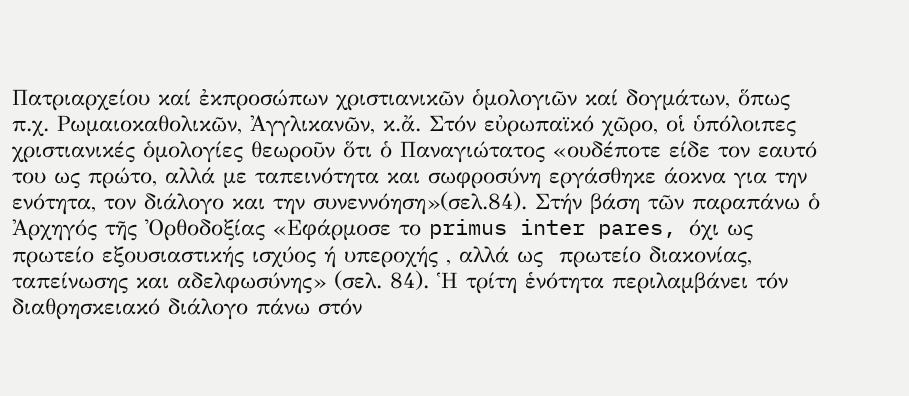Πατριαρχείου καί ἐκπροσώπων χριστιανικῶν ὁμολογιῶν καί δογμάτων, ὅπως π.χ. Ρωμαιοκαθολικῶν, Ἀγγλικανῶν, κ.ἄ. Στόν εὐρωπαϊκό χῶρο, οἱ ὑπόλοιπες χριστιανικές ὁμολογίες θεωροῦν ὅτι ὁ Παναγιώτατος «ουδέποτε είδε τον εαυτό του ως πρώτο, αλλά με ταπεινότητα και σωφροσύνη εργάσθηκε άοκνα για την ενότητα, τον διάλογο και την συνεννόηση»(σελ.84). Στήν βάση τῶν παραπάνω ὁ Ἀρχηγός τῆς Ὀρθοδοξίας «Εφάρμοσε το primus inter pares, όχι ως πρωτείο εξουσιαστικής ισχύος ή υπεροχής , αλλά ως  πρωτείο διακονίας, ταπείνωσης και αδελφωσύνης» (σελ. 84). Ἡ τρίτη ἑνότητα περιλαμβάνει τόν διαθρησκειακό διάλογο πάνω στόν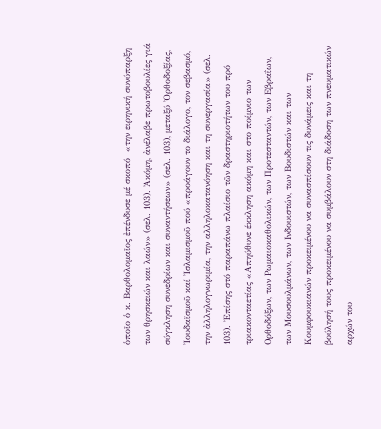ὁποῖο ὁ κ. Βαρθολομαῖος ἐπένδυσε μέ σκοπό  «την ειρηνική συνύπαρξη των θρησκειών και λαών» (σελ. 103). Ἀκόμη, ἀνέλαβε πρωτοβουλίες γιά σύγκληση συνεδρίων και συναντήσεων» (σελ. 103), μεταξύ Ὀρθοδοξίας, Ἰουδαϊσμοῦ καί Ἰσλαμισμοῦ πού «προάγουν το διάλογο, τον σεβασμό, την ἀλληλογνωριμία, την αλληλοκατανόηση και τη συνεργασία» (σελ. 103). Ἐπίσης στό παραπάνω πλαίσιο τῶν δραστηριοτήτων του πρό τριακονταετίας «Απηύθυνε έκκληση ακόμη και στο ποίμνιο των Ορθοδόξων, των Ρωμαιοκαθολικών, των Προτεσταντών, των Εβραΐων, των Μουσουλμάνων, των Ινδουιστών, των Βουδιστών και των Κουμφουκιανών προκειμένου να συνασπίσουν τις δυνάμεις και τη βούλησή τους προκειμένου να συμβάλουν στη διάδοση των πνευματικών αρχών του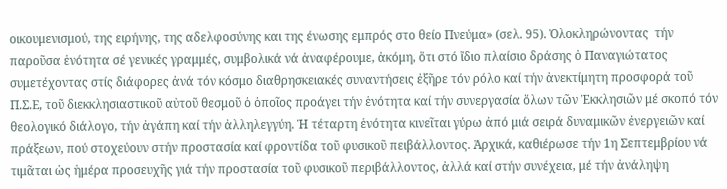οικουμενισμού, της ειρήνης, της αδελφοσύνης και της ένωσης εμπρός στο θείο Πνεύμα» (σελ. 95). Ὁλοκληρώνοντας  τήν παροῦσα ἑνότητα σέ γενικές γραμμές, συμβολικά νά ἀναφέρουμε, ἀκόμη, ὅτι στό ἴδιο πλαίσιο δράσης ὁ Παναγιώτατος συμετέχοντας στίς διάφορες ἀνά τόν κόσμο διαθρησκειακές συναντήσεις ἐξῆρε τόν ρόλο καί τήν ἀνεκτίμητη προσφορά τοῦ Π.Σ.Ε, τοῦ διεκκλησιαστικοῦ αὐτοῦ θεσμοῦ ὁ ὁποῖος προάγει τήν ἑνότητα καί τήν συνεργασία ὅλων τῶν Ἐκκλησιῶν μέ σκοπό τόν θεολογικό διάλογο, τήν ἀγάπη καί τήν ἀλληλεγγύη. Ἡ τέταρτη ἑνότητα κινεῖται γύρω ἀπό μιά σειρά δυναμικῶν ἐνεργειῶν καί πράξεων, πού στοχεύουν στήν προστασία καί φροντίδα τοῦ φυσικοῦ πειβάλλοντος. Ἀρχικά, καθιέρωσε τήν 1η Σεπτεμβρίου νά τιμᾶται ὡς ἡμέρα προσευχῆς γιά τήν προστασία τοῦ φυσικοῦ περιβάλλοντος, ἀλλά καί στήν συνέχεια, μέ τήν ἀνάληψη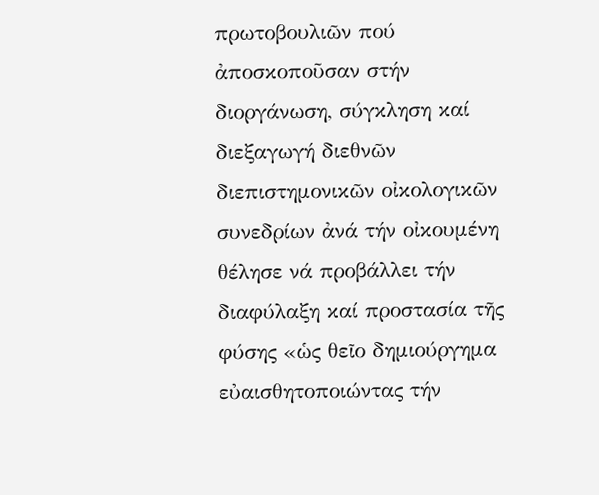πρωτοβουλιῶν πού ἀποσκοποῦσαν στήν διοργάνωση, σύγκληση καί διεξαγωγή διεθνῶν διεπιστημονικῶν οἰκολογικῶν συνεδρίων ἀνά τήν οἰκουμένη θέλησε νά προβάλλει τήν διαφύλαξη καί προστασία τῆς φύσης «ὡς θεῖο δημιούργημα εὐαισθητοποιώντας τήν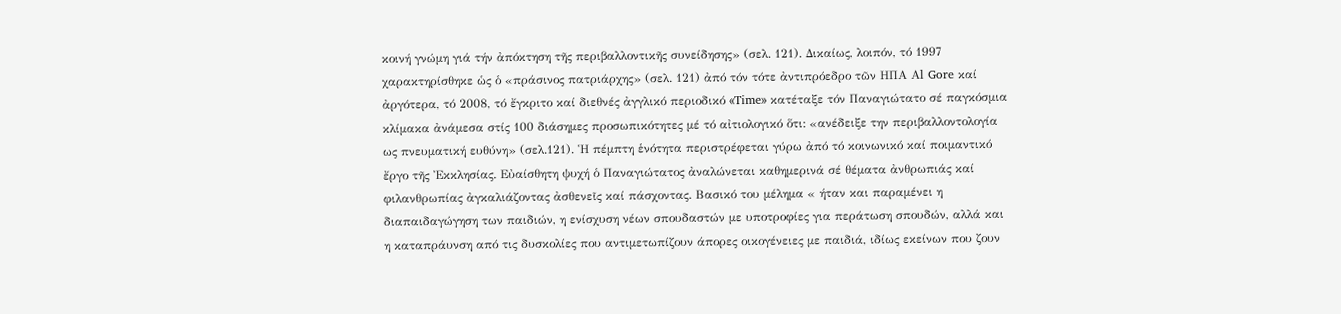κοινή γνώμη γιά τήν ἀπόκτηση τῆς περιβαλλοντικῆς συνείδησης» (σελ. 121). Δικαίως, λοιπόν, τό 1997 χαρακτηρίσθηκε ὡς ὁ «πράσινος πατριάρχης» (σελ. 121) ἀπό τόν τότε ἀντιπρόεδρο τῶν ΗΠΑ Αl Gore καί ἀργότερα, τό 2008, τό ἔγκριτο καί διεθνές ἀγγλικό περιοδικό «Time» κατέταξε τόν Παναγιώτατο σέ παγκόσμια κλίμακα ἀνάμεσα στίς 100 διάσημες προσωπικότητες μέ τό αἰτιολογικό ὅτι: «ανέδειξε την περιβαλλοντολογία ως πνευματική ευθύνη» (σελ.121). Ἡ πέμπτη ἑνότητα περιστρέφεται γύρω ἀπό τό κοινωνικό καί ποιμαντικό ἔργο τῆς Ἐκκλησίας. Εὐαίσθητη ψυχή ὁ Παναγιώτατος ἀναλώνεται καθημερινά σέ θέματα ἀνθρωπιάς καί φιλανθρωπίας ἀγκαλιάζοντας ἀσθενεῖς καί πάσχοντας. Βασικό του μέλημα « ήταν και παραμένει η διαπαιδαγώγηση των παιδιών, η ενίσχυση νέων σπουδαστών με υποτροφίες για περάτωση σπουδών, αλλά και η καταπράυνση από τις δυσκολίες που αντιμετωπίζουν άπορες οικογένειες με παιδιά, ιδίως εκείνων που ζουν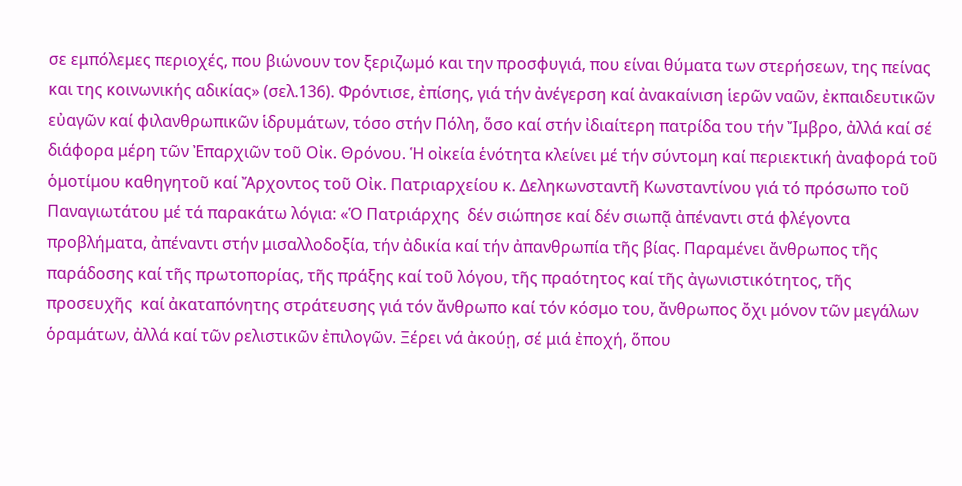σε εμπόλεμες περιοχές, που βιώνουν τον ξεριζωμό και την προσφυγιά, που είναι θύματα των στερήσεων, της πείνας και της κοινωνικής αδικίας» (σελ.136). Φρόντισε, ἐπίσης, γιά τήν ἀνέγερση καί ἀνακαίνιση ἱερῶν ναῶν, ἐκπαιδευτικῶν εὐαγῶν καί φιλανθρωπικῶν ἱδρυμάτων, τόσο στήν Πόλη, ὅσο καί στήν ἰδιαίτερη πατρίδα του τήν Ἴμβρο, ἀλλά καί σέ διάφορα μέρη τῶν Ἐπαρχιῶν τοῦ Οἰκ. Θρόνου. Ἡ οἰκεία ἑνότητα κλείνει μέ τήν σύντομη καί περιεκτική ἀναφορά τοῦ ὁμοτίμου καθηγητοῦ καί Ἄρχοντος τοῦ Οἰκ. Πατριαρχείου κ. Δεληκωνσταντῆ Κωνσταντίνου γιά τό πρόσωπο τοῦ Παναγιωτάτου μέ τά παρακάτω λόγια: «Ὁ Πατριάρχης  δέν σιώπησε καί δέν σιωπᾷ ἀπέναντι στά φλέγοντα προβλήματα, ἀπέναντι στήν μισαλλοδοξία, τήν ἀδικία καί τήν ἀπανθρωπία τῆς βίας. Παραμένει ἄνθρωπος τῆς παράδοσης καί τῆς πρωτοπορίας, τῆς πράξης καί τοῦ λόγου, τῆς πραότητος καί τῆς ἀγωνιστικότητος, τῆς προσευχῆς  καί ἀκαταπόνητης στράτευσης γιά τόν ἄνθρωπο καί τόν κόσμο του, ἄνθρωπος ὄχι μόνον τῶν μεγάλων ὁραμάτων, ἀλλά καί τῶν ρελιστικῶν ἐπιλογῶν. Ξέρει νά ἀκούῃ, σέ μιά ἐποχή, ὅπου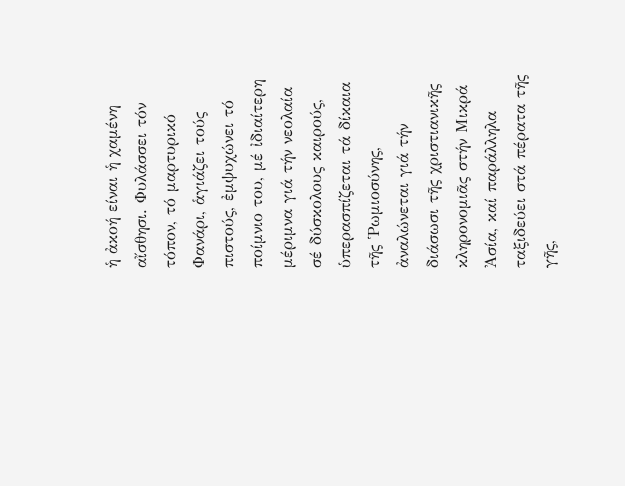ἡ ἀκοή είναι ἡ χαμένη αἴσθησι. Φυλάσσει τόν τόπον, τό μαρτυρικό Φανάρι, ἁγιάζει τούς πιστούς, ἐμψυχώνει τό ποίμνιο του, μέ ἰδιαίτερη μέριμνα γιά τήν νεολαία σέ δύσκολους καιρούς, ὑπερασπίζεται τά δίκαια τῆς Ῥωμιοσύνης, ἀναλώνεται γιά τήν διάσωσι τῆς χριστιανικῆς κληρονομιᾶς στήν Μικρά Ἀσία, καί παράλληλα ταξιδεύει στά πέρατα τῆς γῆς,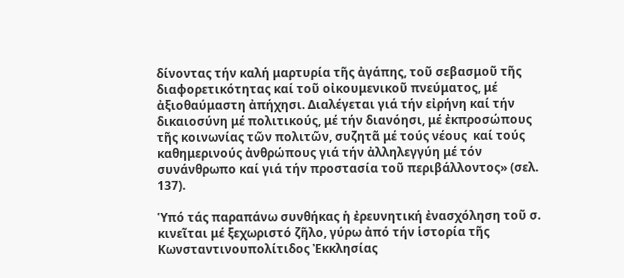δίνοντας τήν καλή μαρτυρία τῆς ἀγάπης, τοῦ σεβασμοῦ τῆς διαφορετικότητας καί τοῦ οἰκουμενικοῦ πνεύματος, μέ ἀξιοθαύμαστη ἀπήχησι. Διαλέγεται γιά τήν εἰρήνη καί τήν δικαιοσύνη μέ πολιτικούς, μέ τήν διανόησι, μέ ἐκπροσώπους τῆς κοινωνίας τῶν πολιτῶν, συζητᾶ μέ τούς νέους  καί τούς καθημερινούς ἀνθρώπους γιά τήν ἀλληλεγγύη μέ τόν συνάνθρωπο καί γιά τήν προστασία τοῦ περιβάλλοντος» (σελ. 137).

Ὑπό τάς παραπάνω συνθήκας ἡ ἐρευνητική ἐνασχόληση τοῦ σ. κινεῖται μέ ξεχωριστό ζῆλο, γύρω ἀπό τήν ἱστορία τῆς Κωνσταντινουπολίτιδος Ἐκκλησίας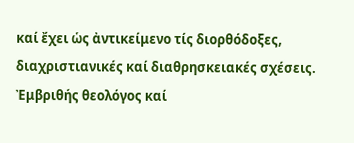καί ἔχει ὡς ἀντικείμενο τίς διορθόδοξες, διαχριστιανικές καί διαθρησκειακές σχέσεις. Ἐμβριθής θεολόγος καί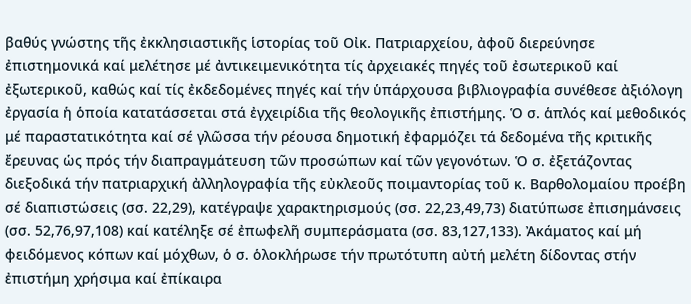βαθύς γνώστης τῆς ἐκκλησιαστικῆς ἱστορίας τοῦ Οἰκ. Πατριαρχείου, ἀφοῦ διερεύνησε ἐπιστημονικά καί μελέτησε μέ ἀντικειμενικότητα τίς ἀρχειακές πηγές τοῦ ἐσωτερικοῦ καί ἐξωτερικοῦ, καθώς καί τίς ἐκδεδομένες πηγές καί τήν ὑπάρχουσα βιβλιογραφία συνέθεσε ἀξιόλογη ἐργασία ἡ ὁποία κατατάσσεται στά ἐγχειρίδια τῆς θεολογικῆς ἐπιστήμης. Ὁ σ. ἁπλός καί μεθοδικός μέ παραστατικότητα καί σέ γλῶσσα τήν ρέουσα δημοτική ἐφαρμόζει τά δεδομένα τῆς κριτικῆς ἔρευνας ὡς πρός τήν διαπραγμάτευση τῶν προσώπων καί τῶν γεγονότων. Ὁ σ. ἐξετάζοντας διεξοδικά τήν πατριαρχική ἀλληλογραφία τῆς εὐκλεοῦς ποιμαντορίας τοῦ κ. Βαρθολομαίου προέβη σέ διαπιστώσεις (σσ. 22,29), κατέγραψε χαρακτηρισμούς (σσ. 22,23,49,73) διατύπωσε ἐπισημάνσεις (σσ. 52,76,97,108) καί κατέληξε σέ ἐπωφελῆ συμπεράσματα (σσ. 83,127,133). Ἀκάματος καί μή φειδόμενος κόπων καί μόχθων, ὁ σ. ὁλοκλήρωσε τήν πρωτότυπη αὐτή μελέτη δίδοντας στήν ἐπιστήμη χρήσιμα καί ἐπίκαιρα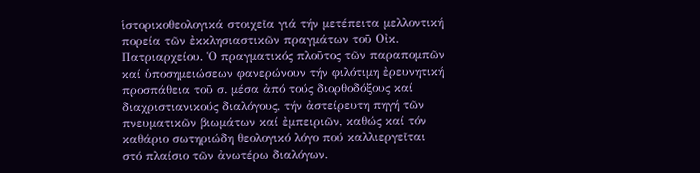ἱστορικοθεολογικά στοιχεῖα γιά τήν μετέπειτα μελλοντική πορεία τῶν ἐκκλησιαστικῶν πραγμάτων τοῦ Οἰκ. Πατριαρχείου. Ὁ πραγματικός πλοῦτος τῶν παραπομπῶν καί ὑποσημειώσεων φανερώνουν τήν φιλότιμη ἐρευνητική προσπάθεια τοῦ σ. μέσα ἀπό τούς διορθοδόξους καί διαχριστιανικούς διαλόγους, τήν ἀστείρευτη πηγή τῶν πνευματικῶν βιωμάτων καί ἐμπειριῶν, καθώς καί τόν καθάριο σωτηριώδη θεολογικό λόγο πού καλλιεργεῖται στό πλαίσιο τῶν ἀνωτέρω διαλόγων.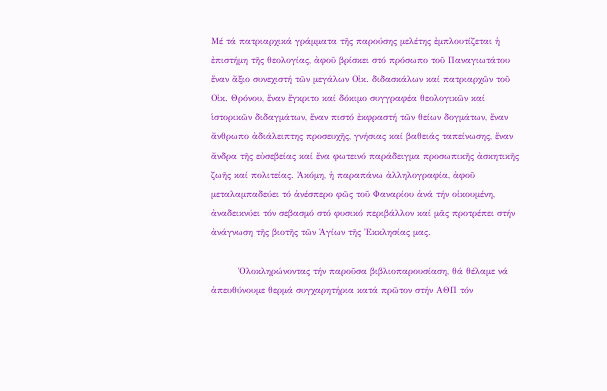Μέ τά πατριαρχικά γράμματα τῆς παρούσης μελέτης ἐμπλουτίζεται ἡ ἐπιστήμη τῆς θεολογίας, ἀφοῦ βρίσκει στό πρόσωπο τοῦ Παναγιωτάτου ἕναν ἄξιο συνεχιστή τῶν μεγάλων Οἰκ. διδασκάλων καί πατριαρχῶν τοῦ Οἰκ. Θρόνου, ἕναν ἔγκριτο καί δόκιμο συγγραφέα θεολογικῶν καί ἱστορικῶν διδαγμάτων, ἕναν πιστό ἐκφραστή τῶν θείων δογμάτων, ἕναν ἄνθρωπο ἀδιάλειπτης προσευχῆς, γνήσιας καί βαθειάς ταπείνωσης, ἕναν ἄνδρα τῆς εὐσεβείας καί ἕνα φωτεινό παράδειγμα προσωπικῆς ἀσκητικῆς ζωῆς καί πολιτείας. Ἀκόμη, ἡ παραπάνω ἀλληλογραφία, ἀφοῦ μεταλαμπαδεύει τό ἀνέσπερο φῶς τοῦ Φαναρίου ἀνά τήν οἰκουμένη,  ἀναδεικνύει τόν σεβασμό στό φυσικό περιβάλλον καί μᾶς προτρέπει στήν ἀνάγνωση τῆς βιοτῆς τῶν Ἁγίων τῆς Ἐκκλησίας μας.

         Ὁλοκληρώνοντας τήν παροῦσα βιβλιοπαρουσίαση, θά θέλαμε νά ἀπευθύνουμε θερμά συγχαρητήρια κατά πρῶτον στήν ΑΘΠ τόν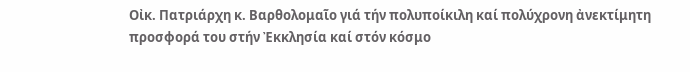Οἰκ. Πατριάρχη κ. Βαρθολομαῖο γιά τήν πολυποίκιλη καί πολύχρονη ἀνεκτίμητη προσφορά του στήν Ἐκκλησία καί στόν κόσμο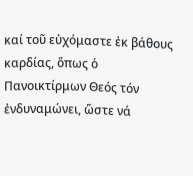καί τοῦ εὐχόμαστε ἐκ βάθους καρδίας, ὅπως ὁ Πανοικτίρμων Θεός τόν ἐνδυναμώνει, ὥστε νά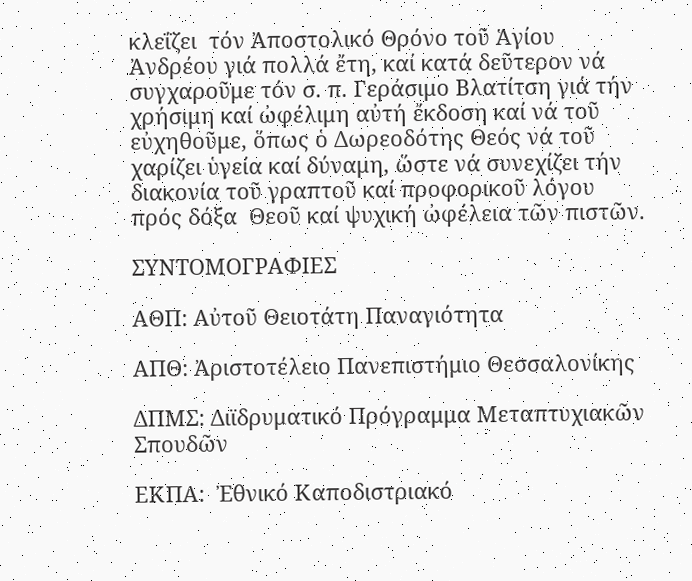κλεΐζει  τόν Ἀποστολικό Θρόνο τοῦ Ἁγίου Ἀνδρέου γιά πολλά ἔτη, καί κατά δεῦτερον νά συγχαροῦμε τόν σ. π. Γεράσιμο Βλατίτση γιά τήν χρήσιμη καί ὠφέλιμη αὐτή ἔκδοση καί νά τοῦ εὐχηθοῦμε, ὅπως ὁ Δωρεοδότης Θεός νά τοῦ χαρίζει ὑγεία καί δύναμη, ὥστε νά συνεχίζει τήν διακονία τοῦ γραπτοῦ καί προφορικοῦ λόγου πρός δόξα  Θεοῦ καί ψυχική ὠφέλεια τῶν πιστῶν.

ΣΥΝΤΟΜΟΓΡΑΦΙΕΣ

ΑΘΠ: Αὐτοῦ Θειοτάτη Παναγιότητα

ΑΠΘ: Ἀριστοτέλειο Πανεπιστήμιο Θεσσαλονίκης

ΔΠΜΣ: Διϊδρυματικό Πρόγραμμα Μεταπτυχιακῶν Σπουδῶν

ΕΚΠΑ:  Ἐθνικό Καποδιστριακό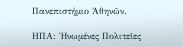Πανεπιστήμιο Ἀθηνῶν.

ΗΠΑ: Ἡνωμένες Πολιτεῖες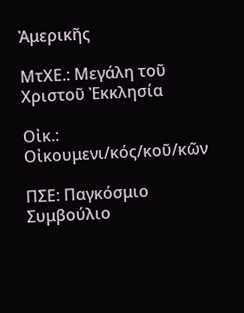Ἀμερικῆς

ΜτΧΕ.: Μεγάλη τοῦ Χριστοῦ Ἐκκλησία

Οἰκ.: Οἰκουμενι/κός/κοῦ/κῶν

ΠΣΕ: Παγκόσμιο Συμβούλιο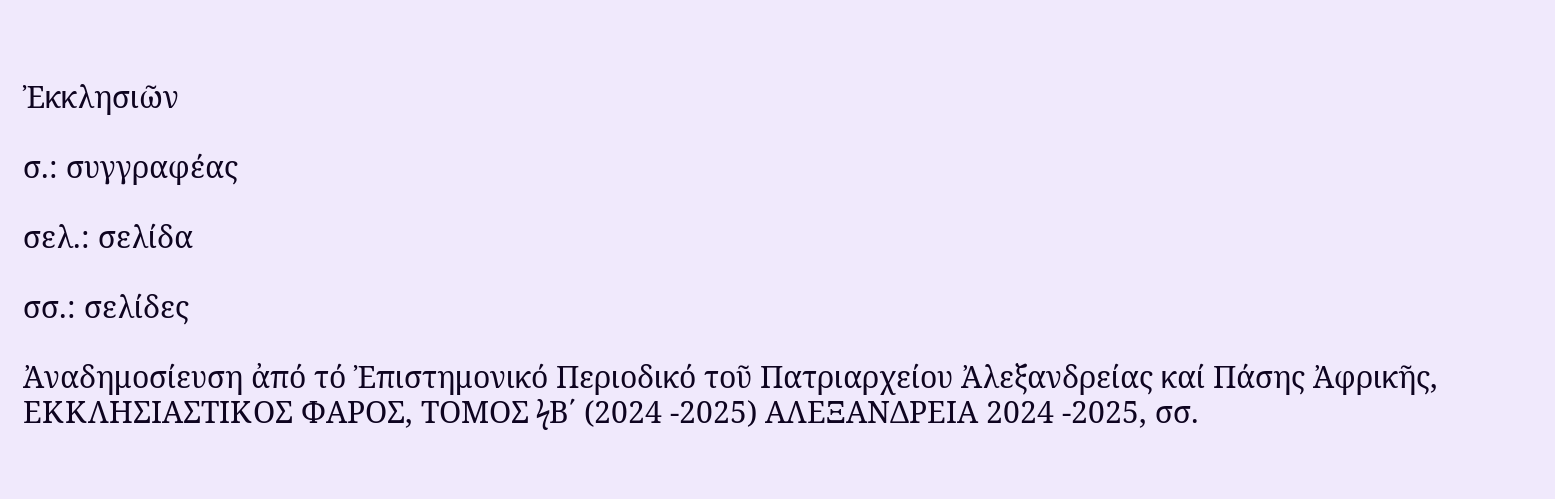Ἐκκλησιῶν

σ.: συγγραφέας

σελ.: σελίδα

σσ.: σελίδες

Ἀναδημοσίευση ἀπό τό Ἐπιστημονικό Περιοδικό τοῦ Πατριαρχείου Ἀλεξανδρείας καί Πάσης Ἀφρικῆς, ΕΚΚΛΗΣΙΑΣΤΙΚΟΣ ΦΑΡΟΣ, ΤΟΜΟΣ ϟΒ΄ (2024 -2025) ΑΛΕΞΑΝΔΡΕΙΑ 2024 -2025, σσ.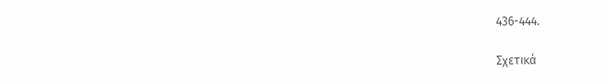436-444.

Σχετικά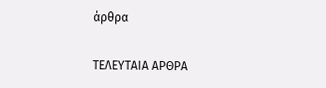άρθρα

ΤΕΛΕΥΤΑΙΑ ΑΡΘΡΑ